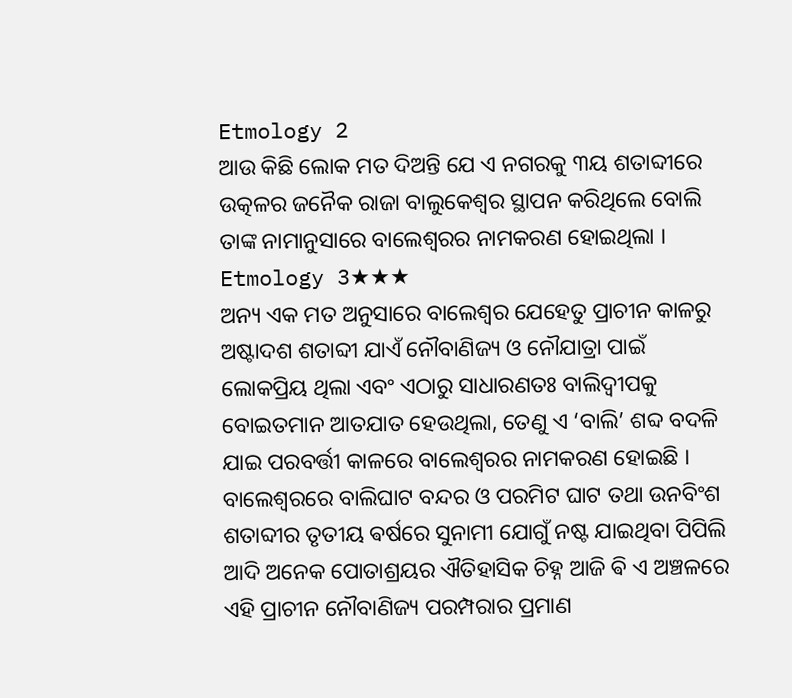Etmology 2
ଆଉ କିଛି ଲୋକ ମତ ଦିଅନ୍ତି ଯେ ଏ ନଗରକୁ ୩ୟ ଶତାବ୍ଦୀରେ ଉତ୍କଳର ଜନୈକ ରାଜା ବାଲୁକେଶ୍ଵର ସ୍ଥାପନ କରିଥିଲେ ବୋଲି ତାଙ୍କ ନାମାନୁସାରେ ବାଲେଶ୍ଵରର ନାମକରଣ ହୋଇଥିଲା ।
Etmology 3★★★
ଅନ୍ୟ ଏକ ମତ ଅନୁସାରେ ବାଲେଶ୍ବର ଯେହେତୁ ପ୍ରାଚୀନ କାଳରୁ ଅଷ୍ଟାଦଶ ଶତାବ୍ଦୀ ଯାଏଁ ନୌବାଣିଜ୍ୟ ଓ ନୌଯାତ୍ରା ପାଇଁ ଲୋକପ୍ରିୟ ଥିଲା ଏବଂ ଏଠାରୁ ସାଧାରଣତଃ ବାଲିଦ୍ଵୀପକୁ ବୋଇତମାନ ଆତଯାତ ହେଉଥିଲା, ତେଣୁ ଏ ‘ବାଲି’ ଶବ୍ଦ ବଦଳି ଯାଇ ପରବର୍ତ୍ତୀ କାଳରେ ବାଲେଶ୍ବରର ନାମକରଣ ହୋଇଛି । ବାଲେଶ୍ବରରେ ବାଲିଘାଟ ବନ୍ଦର ଓ ପରମିଟ ଘାଟ ତଥା ଉନବିଂଶ ଶତାବ୍ଦୀର ତୃତୀୟ ଵର୍ଷରେ ସୁନାମୀ ଯୋଗୁଁ ନଷ୍ଟ ଯାଇଥିବା ପିପିଲି ଆଦି ଅନେକ ପୋତାଶ୍ରୟର ଐତିହାସିକ ଚିହ୍ନ ଆଜି ଵି ଏ ଅଞ୍ଚଳରେ ଏହି ପ୍ରାଚୀନ ନୌବାଣିଜ୍ୟ ପରମ୍ପରାର ପ୍ରମାଣ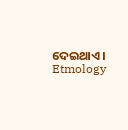ଦେଇଥାଏ ।
Etmology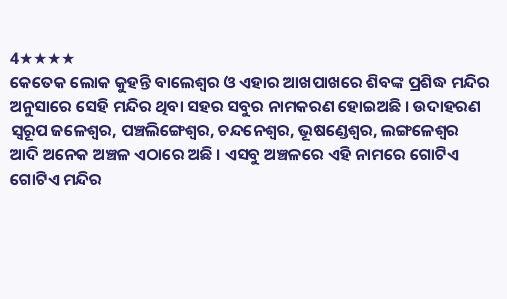4★★★★
କେତେକ ଲୋକ କୁହନ୍ତି ବାଲେଶ୍ବର ଓ ଏହାର ଆଖପାଖରେ ଶିବଙ୍କ ପ୍ରଶିଦ୍ଧ ମନ୍ଦିର ଅନୁସାରେ ସେହି ମନ୍ଦିର ଥିବା ସହର ସବୁର ନାମକରଣ ହୋଇଅଛି । ଉଦାହରଣ ସ୍ୱରୂପ ଜଳେଶ୍ବର, ପଞ୍ଚଲିଙ୍ଗେଶ୍ଵର, ଚନ୍ଦନେଶ୍ଵର, ଭୂଷଣ୍ଡେଶ୍ଵର, ଲଙ୍ଗଳେଶ୍ଵର ଆଦି ଅନେକ ଅଞ୍ଚଳ ଏଠାରେ ଅଛି । ଏସବୁ ଅଞ୍ଚଳରେ ଏହି ନାମରେ ଗୋଟିଏ ଗୋଟିଏ ମନ୍ଦିର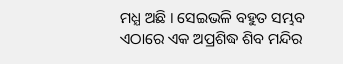ମଧ୍ଯ ଅଛି । ସେଇଭଳି ବହୁତ ସମ୍ଭବ ଏଠାରେ ଏକ ଅପ୍ରଶିଦ୍ଧ ଶିବ ମନ୍ଦିର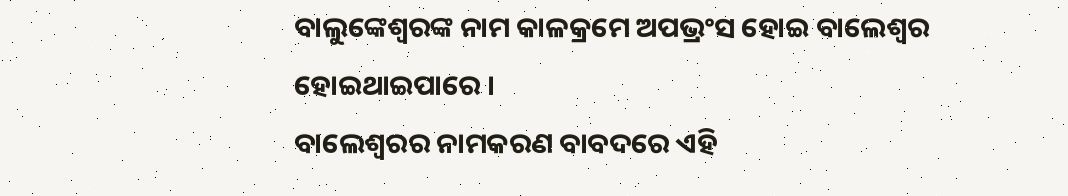ବାଲୁଙ୍କେଶ୍ଵରଙ୍କ ନାମ କାଳକ୍ରମେ ଅପଭ୍ରଂସ ହୋଇ ବାଲେଶ୍ବର ହୋଇଥାଇପାରେ ।
ବାଲେଶ୍ଵରର ନାମକରଣ ବାବଦରେ ଏହି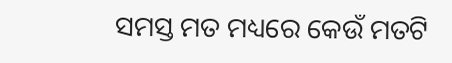ସମସ୍ତ ମତ ମଧ୍ୟରେ କେଉଁ ମତଟି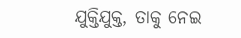ଯୁକ୍ତିଯୁକ୍ତ, ତାକୁ ନେଇ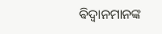ଵିଦ୍ଵାନମାନଙ୍କ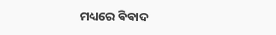ମଧ୍ୟରେ ଵିଵାଦ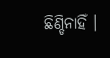ଛିଣ୍ଡିନାହିଁ ।